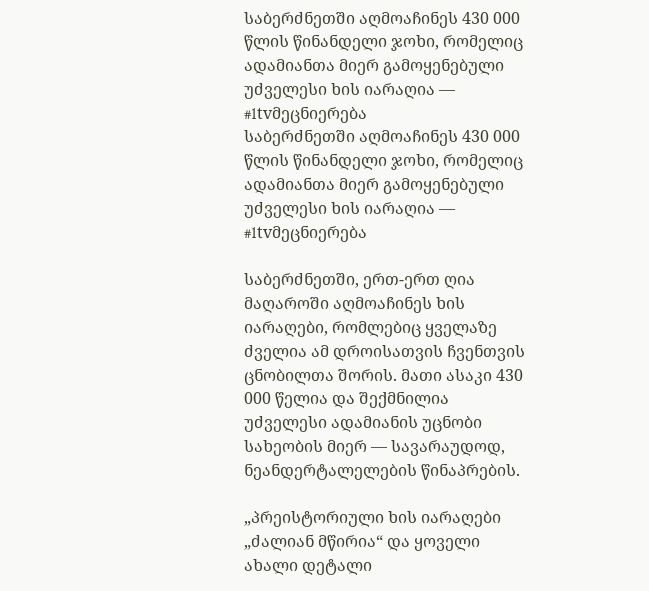საბერძნეთში აღმოაჩინეს 430 000 წლის წინანდელი ჯოხი, რომელიც ადამიანთა მიერ გამოყენებული უძველესი ხის იარაღია — #1tvმეცნიერება
საბერძნეთში აღმოაჩინეს 430 000 წლის წინანდელი ჯოხი, რომელიც ადამიანთა მიერ გამოყენებული უძველესი ხის იარაღია — #1tvმეცნიერება

საბერძნეთში, ერთ-ერთ ღია მაღაროში აღმოაჩინეს ხის იარაღები, რომლებიც ყველაზე ძველია ამ დროისათვის ჩვენთვის ცნობილთა შორის. მათი ასაკი 430 000 წელია და შექმნილია უძველესი ადამიანის უცნობი სახეობის მიერ — სავარაუდოდ, ნეანდერტალელების წინაპრების.

„პრეისტორიული ხის იარაღები „ძალიან მწირია“ და ყოველი ახალი დეტალი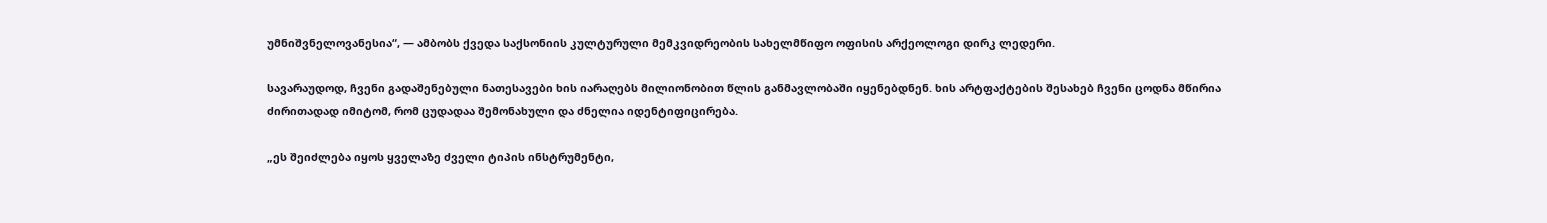უმნიშვნელოვანესია“, — ამბობს ქვედა საქსონიის კულტურული მემკვიდრეობის სახელმწიფო ოფისის არქეოლოგი დირკ ლედერი.

სავარაუდოდ, ჩვენი გადაშენებული ნათესავები ხის იარაღებს მილიონობით წლის განმავლობაში იყენებდნენ. ხის არტფაქტების შესახებ ჩვენი ცოდნა მწირია ძირითადად იმიტომ, რომ ცუდადაა შემონახული და ძნელია იდენტიფიცირება.

„ეს შეიძლება იყოს ყველაზე ძველი ტიპის ინსტრუმენტი,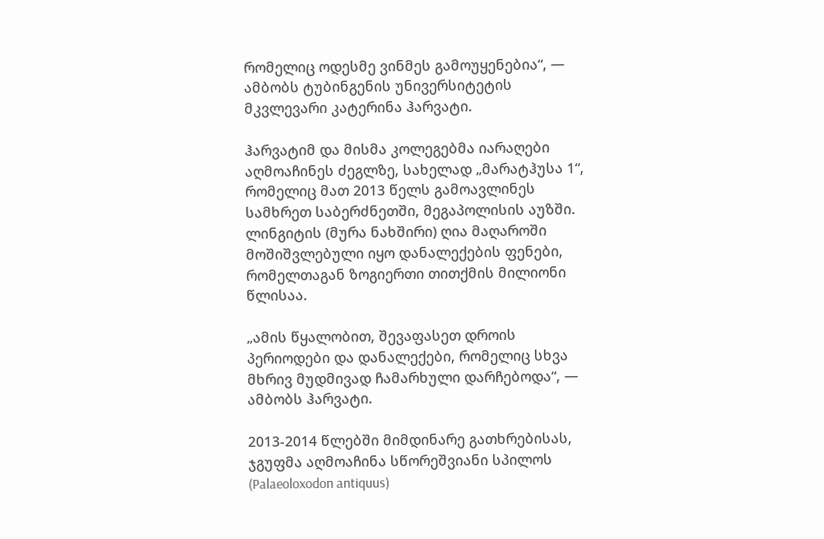რომელიც ოდესმე ვინმეს გამოუყენებია“, — ამბობს ტუბინგენის უნივერსიტეტის მკვლევარი კატერინა ჰარვატი.

ჰარვატიმ და მისმა კოლეგებმა იარაღები აღმოაჩინეს ძეგლზე, სახელად „მარატჰუსა 1“, რომელიც მათ 2013 წელს გამოავლინეს სამხრეთ საბერძნეთში, მეგაპოლისის აუზში. ლინგიტის (მურა ნახშირი) ღია მაღაროში მოშიშვლებული იყო დანალექების ფენები, რომელთაგან ზოგიერთი თითქმის მილიონი წლისაა.

„ამის წყალობით, შევაფასეთ დროის პერიოდები და დანალექები, რომელიც სხვა მხრივ მუდმივად ჩამარხული დარჩებოდა“, — ამბობს ჰარვატი.

2013-2014 წლებში მიმდინარე გათხრებისას, ჯგუფმა აღმოაჩინა სწორეშვიანი სპილოს (Palaeoloxodon antiquus)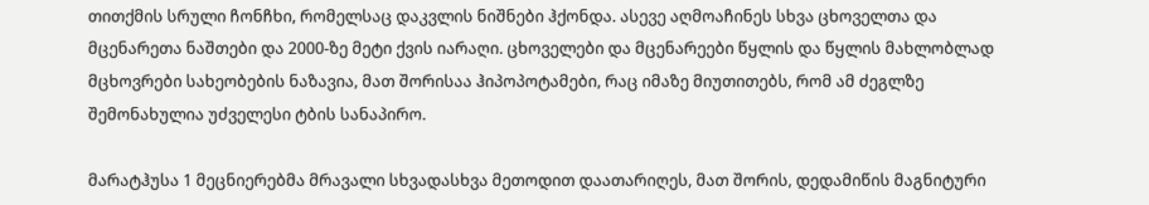თითქმის სრული ჩონჩხი, რომელსაც დაკვლის ნიშნები ჰქონდა. ასევე აღმოაჩინეს სხვა ცხოველთა და მცენარეთა ნაშთები და 2000-ზე მეტი ქვის იარაღი. ცხოველები და მცენარეები წყლის და წყლის მახლობლად მცხოვრები სახეობების ნაზავია, მათ შორისაა ჰიპოპოტამები, რაც იმაზე მიუთითებს, რომ ამ ძეგლზე შემონახულია უძველესი ტბის სანაპირო.

მარატჰუსა 1 მეცნიერებმა მრავალი სხვადასხვა მეთოდით დაათარიღეს, მათ შორის, დედამიწის მაგნიტური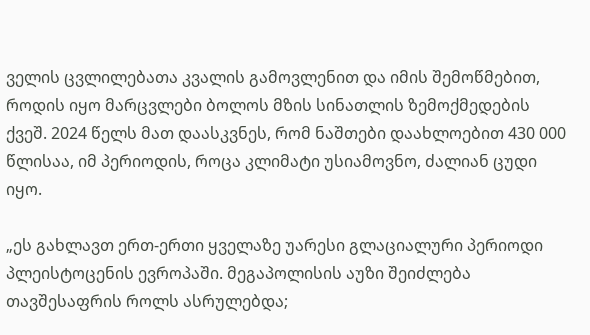ველის ცვლილებათა კვალის გამოვლენით და იმის შემოწმებით, როდის იყო მარცვლები ბოლოს მზის სინათლის ზემოქმედების ქვეშ. 2024 წელს მათ დაასკვნეს, რომ ნაშთები დაახლოებით 430 000 წლისაა, იმ პერიოდის, როცა კლიმატი უსიამოვნო, ძალიან ცუდი იყო.

„ეს გახლავთ ერთ-ერთი ყველაზე უარესი გლაციალური პერიოდი პლეისტოცენის ევროპაში. მეგაპოლისის აუზი შეიძლება თავშესაფრის როლს ასრულებდა;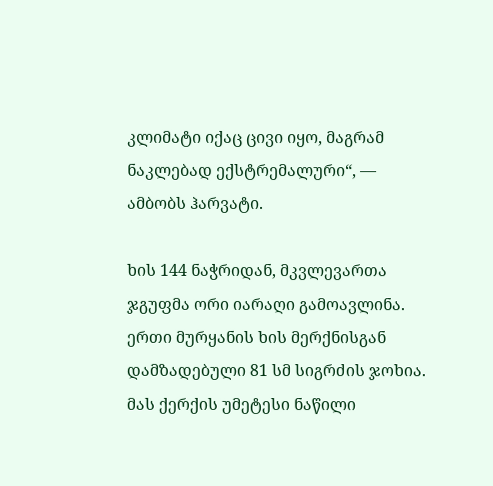კლიმატი იქაც ცივი იყო, მაგრამ ნაკლებად ექსტრემალური“, — ამბობს ჰარვატი.

ხის 144 ნაჭრიდან, მკვლევართა ჯგუფმა ორი იარაღი გამოავლინა. ერთი მურყანის ხის მერქნისგან დამზადებული 81 სმ სიგრძის ჯოხია. მას ქერქის უმეტესი ნაწილი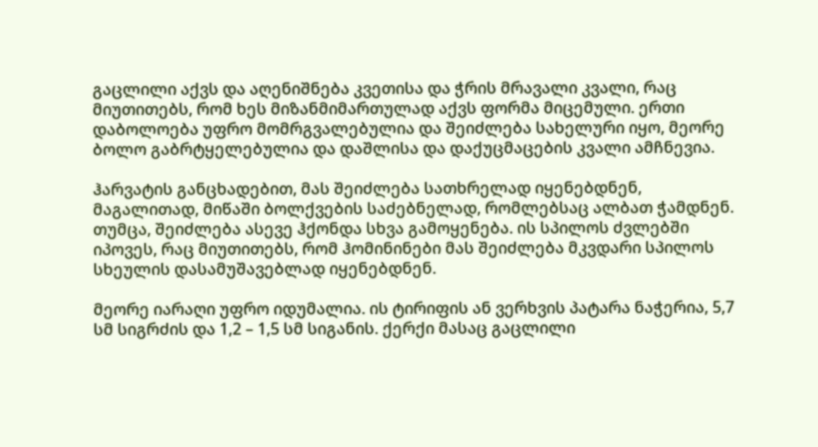გაცლილი აქვს და აღენიშნება კვეთისა და ჭრის მრავალი კვალი, რაც მიუთითებს, რომ ხეს მიზანმიმართულად აქვს ფორმა მიცემული. ერთი დაბოლოება უფრო მომრგვალებულია და შეიძლება სახელური იყო, მეორე ბოლო გაბრტყელებულია და დაშლისა და დაქუცმაცების კვალი ამჩნევია.

ჰარვატის განცხადებით, მას შეიძლება სათხრელად იყენებდნენ, მაგალითად, მიწაში ბოლქვების საძებნელად, რომლებსაც ალბათ ჭამდნენ. თუმცა, შეიძლება ასევე ჰქონდა სხვა გამოყენება. ის სპილოს ძვლებში იპოვეს, რაც მიუთითებს, რომ ჰომინინები მას შეიძლება მკვდარი სპილოს სხეულის დასამუშავებლად იყენებდნენ.

მეორე იარაღი უფრო იდუმალია. ის ტირიფის ან ვერხვის პატარა ნაჭერია, 5,7 სმ სიგრძის და 1,2 – 1,5 სმ სიგანის. ქერქი მასაც გაცლილი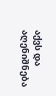აქვს და აღენიშნება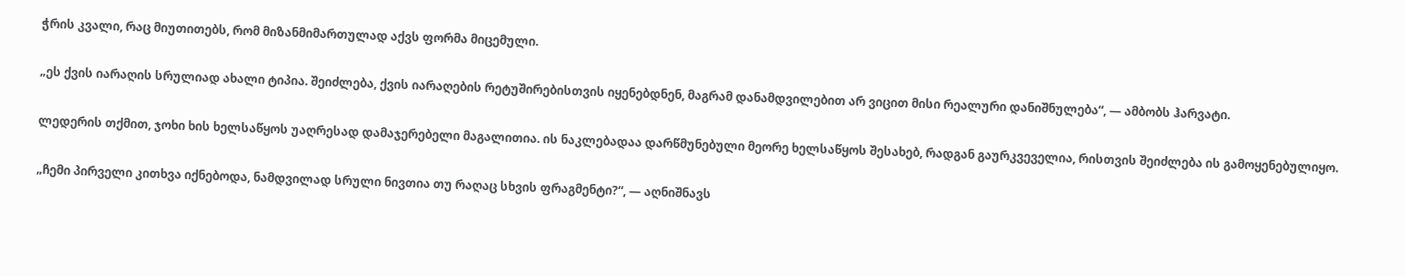ჭრის კვალი, რაც მიუთითებს, რომ მიზანმიმართულად აქვს ფორმა მიცემული.

„ეს ქვის იარაღის სრულიად ახალი ტიპია. შეიძლება, ქვის იარაღების რეტუშირებისთვის იყენებდნენ, მაგრამ დანამდვილებით არ ვიცით მისი რეალური დანიშნულება“, — ამბობს ჰარვატი.

ლედერის თქმით, ჯოხი ხის ხელსაწყოს უაღრესად დამაჯერებელი მაგალითია. ის ნაკლებადაა დარწმუნებული მეორე ხელსაწყოს შესახებ, რადგან გაურკვეველია, რისთვის შეიძლება ის გამოყენებულიყო.

„ჩემი პირველი კითხვა იქნებოდა, ნამდვილად სრული ნივთია თუ რაღაც სხვის ფრაგმენტი?“, — აღნიშნავს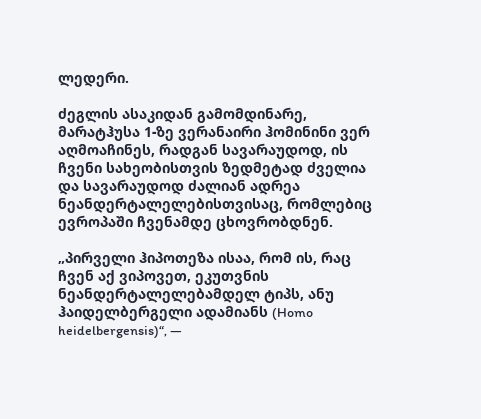ლედერი.

ძეგლის ასაკიდან გამომდინარე, მარატჰუსა 1-ზე ვერანაირი ჰომინინი ვერ აღმოაჩინეს, რადგან სავარაუდოდ, ის ჩვენი სახეობისთვის ზედმეტად ძველია და სავარაუდოდ ძალიან ადრეა ნეანდერტალელებისთვისაც, რომლებიც ევროპაში ჩვენამდე ცხოვრობდნენ.

„პირველი ჰიპოთეზა ისაა, რომ ის, რაც ჩვენ აქ ვიპოვეთ, ეკუთვნის ნეანდერტალელებამდელ ტიპს, ანუ ჰაიდელბერგელი ადამიანს (Homo heidelbergensis)“, —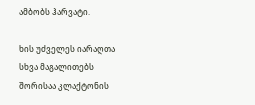ამბობს ჰარვატი.

ხის უძველეს იარაღთა სხვა მაგალითებს შორისაა კლაქტონის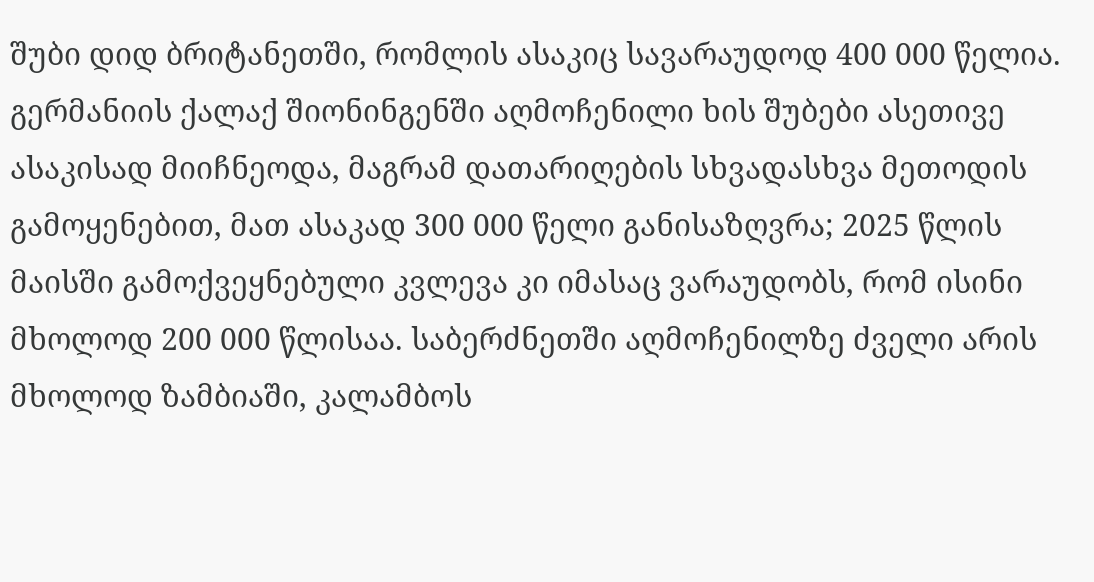შუბი დიდ ბრიტანეთში, რომლის ასაკიც სავარაუდოდ 400 000 წელია. გერმანიის ქალაქ შიონინგენში აღმოჩენილი ხის შუბები ასეთივე ასაკისად მიიჩნეოდა, მაგრამ დათარიღების სხვადასხვა მეთოდის გამოყენებით, მათ ასაკად 300 000 წელი განისაზღვრა; 2025 წლის მაისში გამოქვეყნებული კვლევა კი იმასაც ვარაუდობს, რომ ისინი მხოლოდ 200 000 წლისაა. საბერძნეთში აღმოჩენილზე ძველი არის მხოლოდ ზამბიაში, კალამბოს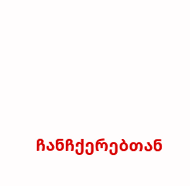ჩანჩქერებთან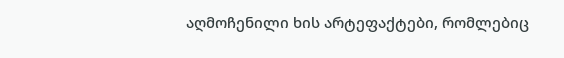აღმოჩენილი ხის არტეფაქტები, რომლებიც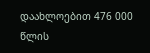დაახლოებით 476 000 წლის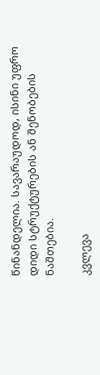წინანდელია. სავარაუდოდ, ისინი უფრო დიდი სტრუქტურების ან შენობების ნაშთებია.

კვლევა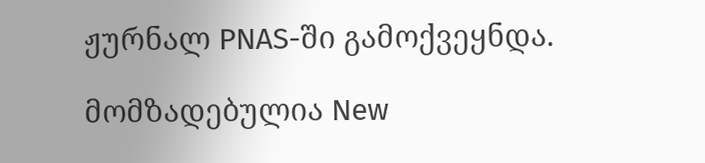ჟურნალ PNAS-ში გამოქვეყნდა.

მომზადებულია New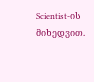Scientist-ის მიხედვით.